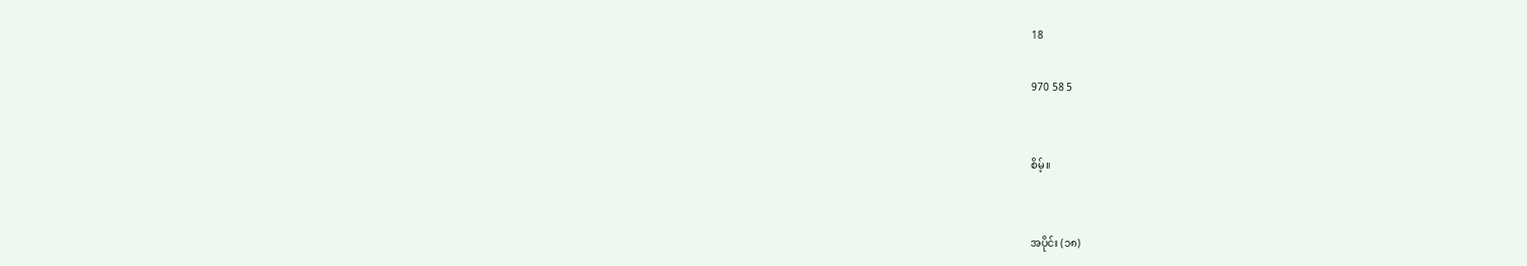18

970 58 5


စိမ့်။


အပိုင်း (၁၈)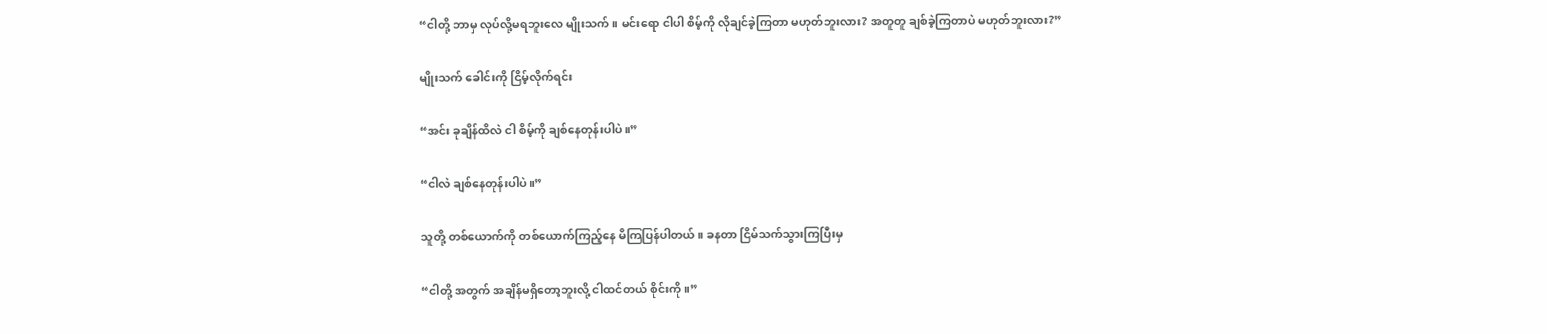“ငါတို့ ဘာမှ လုပ်လို့မရဘူးလေ မျိုးသက်။ မင်းရော ငါပါ စိမ့်ကို လိုချင်ခဲ့ကြတာ မဟုတ်ဘူးလား? အတူတူ ချစ်ခဲ့ကြတာပဲ မဟုတ်ဘူးလား?”

မျိုးသက် ခေါင်းကို ငြိမ့်လိုက်ရင်း

“အင်း ခုချိန်ထိလဲ ငါ စိမ့်ကို ချစ်နေတုန်းပါပဲ။”

“ငါလဲ ချစ်နေတုန်းပါပဲ။”

သူတို့ တစ်ယောက်ကို တစ်ယောက်ကြည့်နေ မိကြပြန်ပါတယ်။ ခနတာ ငြိမ်သက်သွားကြပြီးမှ

“ငါတို့ အတွက် အချိန်မရှိတော့ဘူးလို့ ငါထင်တယ် စိုင်းကို။”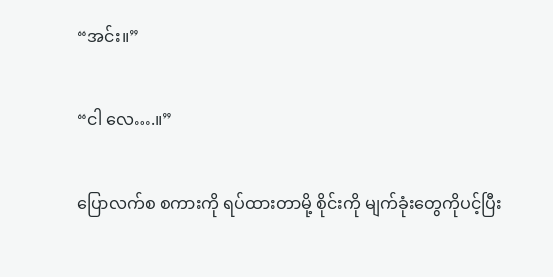“အင်း။”

“ငါ လေ….။”

ပြောလက်စ စကားကို ရပ်ထားတာမို့ စိုင်းကို မျက်ခုံးတွေကိုပင့်ပြီး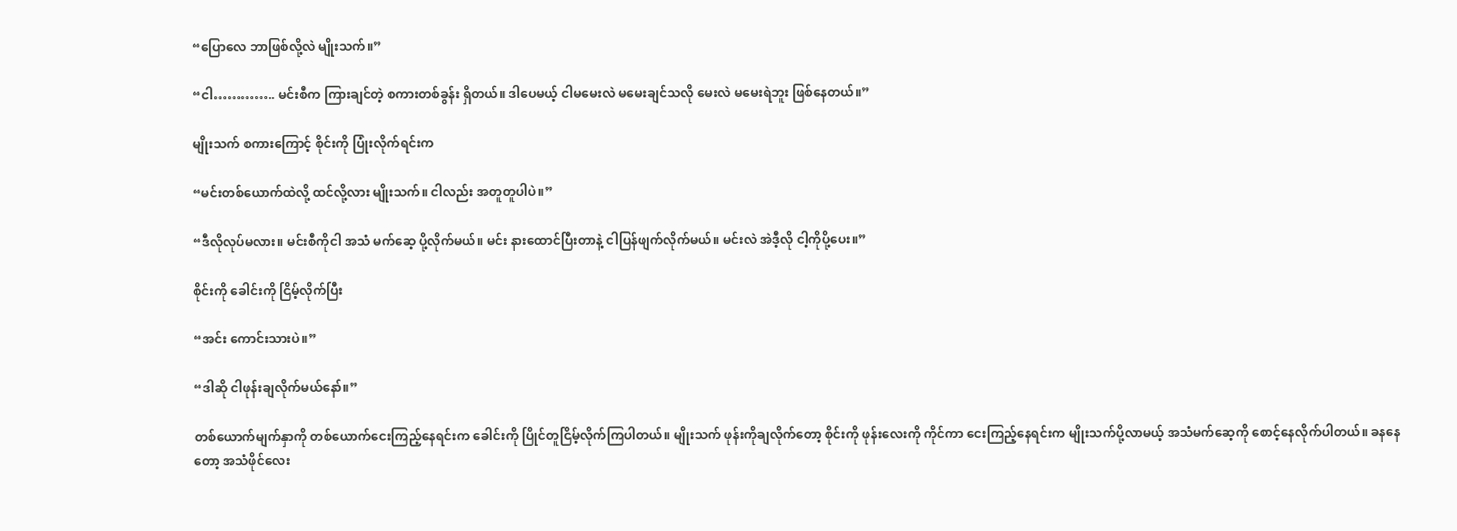“ပြောလေ ဘာဖြစ်လို့လဲ မျိုးသက်။”

“ငါ………….. မင်းစီက ကြားချင်တဲ့ စကားတစ်ခွန်း ရှိတယ်။ ဒါပေမယ့် ငါမမေးလဲ မမေးချင်သလို မေးလဲ မမေးရဲဘူး ဖြစ်နေတယ်။”

မျိုးသက် စကားကြောင့် စိုင်းကို ပြုံးလိုက်ရင်းက

“မင်းတစ်ယောက်ထဲလို့ ထင်လို့လား မျိုးသက်။ ငါလည်း အတူတူပါပဲ။”

“ဒီလိုလုပ်မလား။ မင်းစီကိုငါ အသံ မက်ဆေ့ ပို့လိုက်မယ်။ မင်း နားထောင်ပြီးတာနဲ့ ငါပြန်ဖျက်လိုက်မယ်။ မင်းလဲ အဲဒီ့လို ငါ့ကိုပို့ပေး။”

စိုင်းကို ခေါင်းကို ငြိမ့်လိုက်ပြီး

“အင်း ကောင်းသားပဲ။”

“ဒါဆို ငါဖုန်းချလိုက်မယ်နော်။”

တစ်ယောက်မျက်နှာကို တစ်ယောက်ငေးကြည့်နေရင်းက ခေါင်းကို ပြိုင်တူငြိမ့်လိုက်ကြပါတယ်။ မျိုးသက် ဖုန်းကိုချလိုက်တော့ စိုင်းကို ဖုန်းလေးကို ကိုင်ကာ ငေးကြည့်နေရင်းက မျိုးသက်ပို့လာမယ့် အသံမက်ဆေ့ကို စောင့်နေလိုက်ပါတယ်။ ခနနေတော့ အသံဖိုင်လေး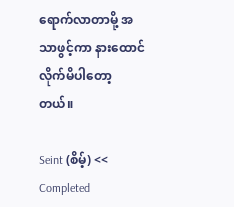ရောက်လာတာမို့ အသာဖွင့်ကာ နားထောင် လိုက်မိပါတော့တယ်။

Seint (စိမ့်) << Completed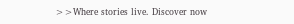>>Where stories live. Discover now